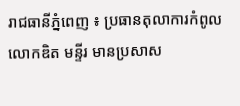រាជធានីភ្នំពេញ ៖ ប្រធានតុលាការកំពូល លោកឌិត មន្ទីរ មានប្រសាស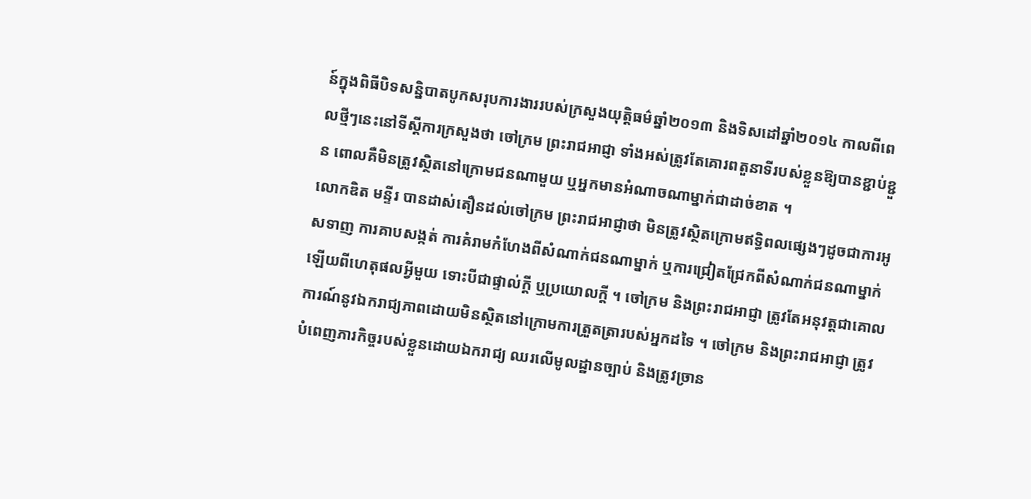ន៍ក្នុងពិធីបិទសន្និបាតបូកសរុបការងាររបស់ក្រសួងយុត្តិធម៌ឆ្នាំ២០១៣ និងទិសដៅឆ្នាំ២០១៤ កាលពីពេលថ្មីៗនេះនៅទីស្តីការក្រសួងថា ចៅក្រម ព្រះរាជអាជ្ញា ទាំងអស់ត្រូវតែគោរពតួនាទីរបស់ខ្លួនឱ្យបានខ្ជាប់ខ្ជួន ពោលគឺមិនត្រូវស្ថិតនៅក្រោមជនណាមួយ ឬអ្នកមានអំណាចណាម្នាក់ជាដាច់ខាត ។
លោកឌិត មន្ទីរ បានដាស់តឿនដល់ចៅក្រម ព្រះរាជអាជ្ញាថា មិនត្រូវស្ថិតក្រោមឥទ្ធិពលផ្សេងៗដូចជាការអូសទាញ ការគាបសង្កត់ ការគំរាមកំហែងពីសំណាក់ជនណាម្នាក់ ឬការជ្រៀតជ្រែកពីសំណាក់ជនណាម្នាក់ឡើយពីហេតុផលអ្វីមួយ ទោះបីជាផ្ទាល់ក្តី ឬប្រយោលក្តី ។ ចៅក្រម និងព្រះរាជអាជ្ញា ត្រូវតែអនុវត្តជាគោលការណ៍នូវឯករាជ្យភាពដោយមិនស្ថិតនៅក្រោមការត្រួតត្រារបស់អ្នកដទៃ ។ ចៅក្រម និងព្រះរាជអាជ្ញា ត្រូវបំពេញភារកិច្ចរបស់ខ្លួនដោយឯករាជ្យ ឈរលើមូលដ្ឋានច្បាប់ និងត្រូវច្រាន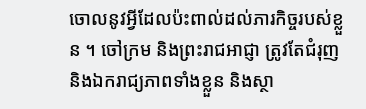ចោលនូវអ្វីដែលប៉ះពាល់ដល់ភារកិច្ចរបស់ខ្លួន ។ ចៅក្រម និងព្រះរាជអាជ្ញា ត្រូវតែជំរុញ និងឯករាជ្យភាពទាំងខ្លួន និងស្ថា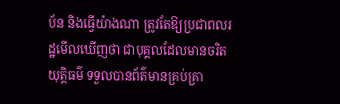ប័ន និងធ្វើយ៉ាងណា ត្រូវតែឱ្យប្រជាពលរដ្ឋមើលឃើញថា ជាបុគ្គលដែលមានចរិតយុត្តិធម៌ ទទួលបានព័ត៌មានគ្រប់គ្រា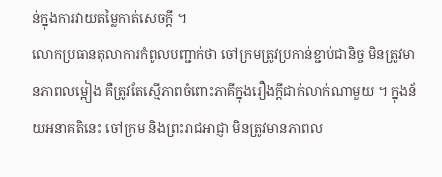ន់ក្នុងការវាយតម្លៃកាត់សេចក្តី ។
លោកប្រធានតុលាការកំពូលបញ្ជាក់ថា ចៅក្រមត្រូវប្រកាន់ខ្ជាប់ជានិច្ច មិនត្រូវមានភាពលម្អៀង គឺត្រូវតែស្មើភាពចំពោះភាគីក្នុងរឿងក្តីជាក់លាក់ណាមួយ ។ ក្នុងន័យអនាគតិនេះ ចៅក្រម និងព្រះរាជអាជ្ញា មិនត្រូវមានភាពល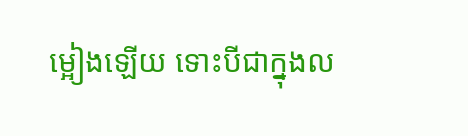ម្អៀងឡើយ ទោះបីជាក្នុងល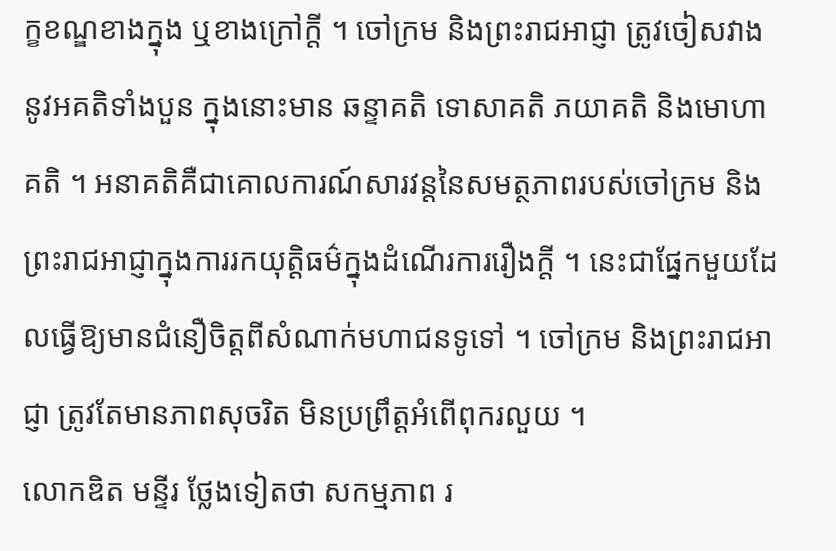ក្ខខណ្ឌខាងក្នុង ឬខាងក្រៅក្តី ។ ចៅក្រម និងព្រះរាជអាជ្ញា ត្រូវចៀសវាងនូវអគតិទាំងបួន ក្នុងនោះមាន ឆន្ទាគតិ ទោសាគតិ ភយាគតិ និងមោហាគតិ ។ អនាគតិគឺជាគោលការណ៍សារវន្តនៃសមត្ថភាពរបស់ចៅក្រម និងព្រះរាជអាជ្ញាក្នុងការរកយុត្តិធម៌ក្នុងដំណើរការរឿងក្តី ។ នេះជាផ្នែកមួយដែលធ្វើឱ្យមានជំនឿចិត្តពីសំណាក់មហាជនទូទៅ ។ ចៅក្រម និងព្រះរាជអាជ្ញា ត្រូវតែមានភាពសុចរិត មិនប្រព្រឹត្តអំពើពុករលួយ ។
លោកឌិត មន្ទីរ ថ្លែងទៀតថា សកម្មភាព រ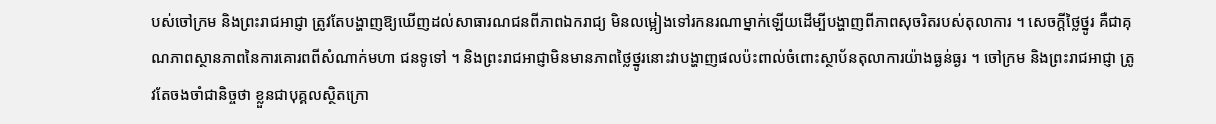បស់ចៅក្រម និងព្រះរាជអាជ្ញា ត្រូវតែបង្ហាញឱ្យឃើញដល់សាធារណជនពីភាពឯករាជ្យ មិនលម្អៀងទៅរកនរណាម្នាក់ឡើយដើម្បីបង្ហាញពីភាពសុចរិតរបស់តុលាការ ។ សេចក្តីថ្លៃថ្នូរ គឺជាគុណភាពស្ថានភាពនៃការគោរពពីសំណាក់មហា ជនទូទៅ ។ និងព្រះរាជអាជ្ញាមិនមានភាពថ្លៃថ្នូរនោះវាបង្ហាញផលប៉ះពាល់ចំពោះស្ថាប័នតុលាការយ៉ាងធ្ងន់ធ្ងរ ។ ចៅក្រម និងព្រះរាជអាជ្ញា ត្រូវតែចងចាំជានិច្ចថា ខ្លួនជាបុគ្គលស្ថិតក្រោ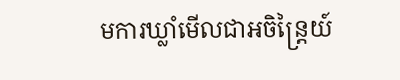មការឃ្លាំមើលជាអចិន្ត្រៃយ៍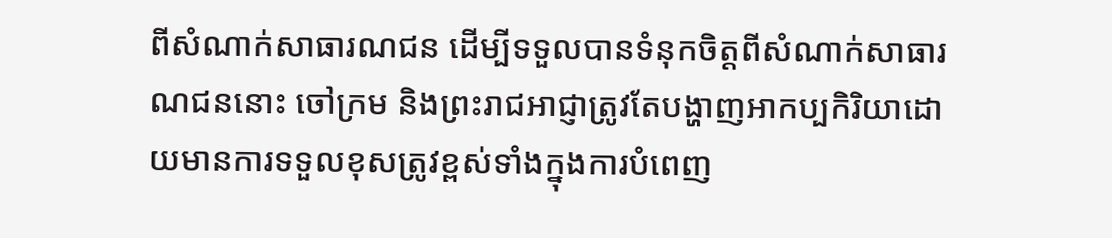ពីសំណាក់សាធារណជន ដើម្បីទទួលបានទំនុកចិត្តពីសំណាក់សាធារណជននោះ ចៅក្រម និងព្រះរាជអាជ្ញាត្រូវតែបង្ហាញអាកប្បកិរិយាដោយមានការទទួលខុសត្រូវខ្ពស់ទាំងក្នុងការបំពេញ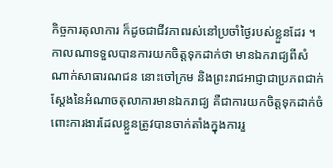កិច្ចការតុលាការ ក៏ដូចជាជីវភាពរស់នៅប្រចាំថ្ងៃរបស់ខ្លួនដែរ ។ កាលណាទទួលបានការយកចិត្តទុកដាក់ថា មានឯករាជ្យពីសំណាក់សាធារណជន នោះចៅក្រម និងព្រះរាជអាជ្ញាជាប្រភពជាក់ស្តែងនៃអំណាចតុលាការមានឯករាជ្យ គឺជាការយកចិត្តទុកដាក់ចំពោះការងារដែលខ្លួនត្រូវបានចាក់តាំងក្នុងការរួ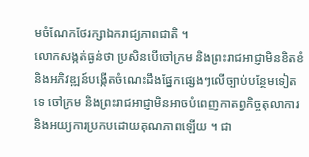មចំណែកថែរក្សាឯករាជ្យភាពជាតិ ។
លោកសង្កត់ធ្ងន់ថា ប្រសិនបើចៅក្រម និងព្រះរាជអាជ្ញាមិនខិតខំ និងអភិវឌ្ឍន៍បង្កើតចំណេះដឹងផ្នែកផ្សេងៗលើច្បាប់បន្ថែមទៀតទេ ចៅក្រម និងព្រះរាជអាជ្ញាមិនអាចបំពេញកាតព្វកិច្ចតុលាការ និងអយ្យការប្រកបដោយគុណភាពឡើយ ។ ជា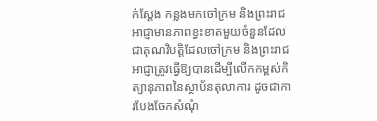ក់ស្តែង កន្លងមកចៅក្រម និងព្រះរាជអាជ្ញាមានភាពខ្វះខាតមួយចំនួនដែលជាគុណវិបត្តិដែលចៅក្រម និងព្រះរាជអាជ្ញាត្រូវធ្វើឱ្យបានដើម្បីលើកកម្ពស់កិត្យានុភាពនៃស្ថាប័នតុលាការ ដូចជាការបែងចែកសំណុំ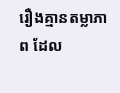រឿងគ្មានតម្លាភាព ដែល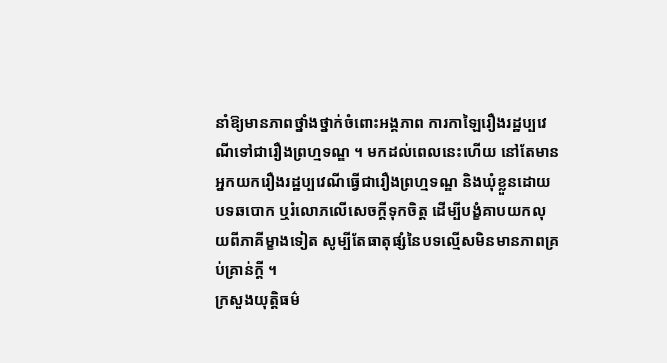នាំឱ្យមានភាពថ្នាំងថ្នាក់ចំពោះអង្គភាព ការកាឡៃរឿងរដ្ឋប្បវេណីទៅជារឿងព្រហ្មទណ្ឌ ។ មកដល់ពេលនេះហើយ នៅតែមានអ្នកយករឿងរដ្ឋប្បវេណីធ្វើជារឿងព្រហ្មទណ្ឌ និងឃុំខ្លួនដោយបទឆបោក ឬរំលោភលើសេចក្តីទុកចិត្ត ដើម្បីបង្ខំគាបយកលុយពីភាគីម្ខាងទៀត សូម្បីតែធាតុផ្សំនៃបទល្មើសមិនមានភាពគ្រប់គ្រាន់ក្តី ។
ក្រសួងយុត្តិធម៌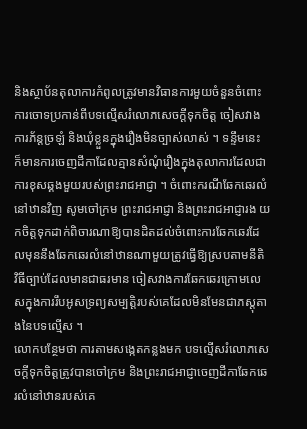និងស្ថាប័នតុលាការកំពូលត្រូវមានវិធានការមួយចំនួនចំពោះការចោទប្រកាន់ពីបទល្មើសរំលោភសេចក្តីទុកចិត្ត ចៀសវាងការភ័ន្តច្រឡំ និងឃុំខ្លួនក្នុងរឿងមិនច្បាស់លាស់ ។ ទន្ទឹមនេះ ក៏មានការចេញដីកាដែលគ្មានសំណុំរឿងក្នុងតុលាការដែលជាការខុសឆ្គងមួយរបស់ព្រះរាជអាជ្ញា ។ ចំពោះករណីឆែកឆេរលំនៅឋានវិញ សូមចៅក្រម ព្រះរាជអាជ្ញា និងព្រះរាជអាជ្ញារង យកចិត្តទុកដាក់ពិចារណាឱ្យបានដិតដល់ចំពោះការឆែកឆេរដែលមុននឹងឆែកឆេរលំនៅឋានណាមួយត្រូវធ្វើឱ្យស្របតាមនីតិ វិធីច្បាប់ដែលមានជាធរមាន ចៀសវាងការឆែកឆេរក្រោមលេសក្នុងការរឹបអូសទ្រព្យសម្បត្តិរបស់គេដែលមិនមែនជាភស្តុតាងនៃបទល្មើស ។
លោកបន្ថែមថា ការតាមសង្កេតកន្លងមក បទល្មើសរំលោភសេចក្តីទុកចិត្តត្រូវបានចៅក្រម និងព្រះរាជអាជ្ញាចេញដីកាឆែកឆេរលំនៅឋានរបស់គេ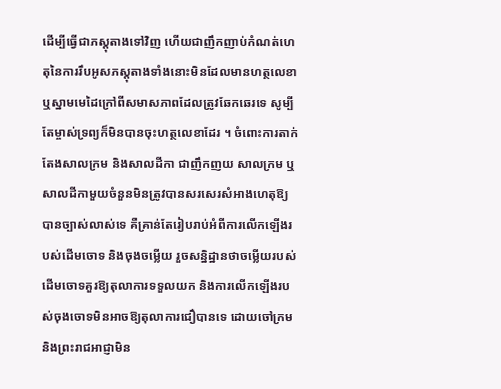ដើម្បីធ្វើជាភស្តុតាងទៅវិញ ហើយជាញឹកញាប់កំណត់ហេតុនៃការរឹបអូសភស្តុតាងទាំងនោះមិនដែលមានហត្ថលេខា ឬស្នាមមេដៃក្រៅពីសមាសភាពដែលត្រូវឆែកឆេរទេ សូម្បីតែម្ចាស់ទ្រព្យក៏មិនបានចុះហត្ថលេខាដែរ ។ ចំពោះការតាក់តែងសាលក្រម និងសាលដីកា ជាញឹកញយ សាលក្រម ឬសាលដីកាមួយចំនួនមិនត្រូវបានសរសេរសំអាងហេតុឱ្យបានច្បាស់លាស់ទេ គឺគ្រាន់តែរៀបរាប់អំពីការលើកឡើងរបស់ដើមចោទ និងចុងចម្លើយ រួចសន្និដ្ឋានថាចម្លើយរបស់ដើមចោទគួរឱ្យតុលាការទទួលយក និងការលើកឡើងរបស់ចុងចោទមិនអាចឱ្យតុលាការជឿបានទេ ដោយចៅក្រម និងព្រះរាជអាជ្ញាមិន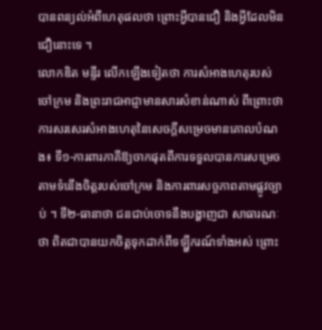បានពន្យល់អំពីហេតុផលថា ព្រោះអ្វីបានជឿ និងអ្វីដែលមិនជឿនោះទេ ។
លោកឌិត មន្ទីរ លើកឡើងទៀតថា ការសំអាងហេតុរបស់ចៅក្រម និងព្រះរាជអាជ្ញាមានសារសំខាន់ណាស់ ពីព្រោះថាការសរសេរសំអាងហេតុនៃសេចក្តីសម្រេចមានគោលបំណង៖ ទី១-ការពារភាគីឱ្យចាកផុតពីការទទួលបានការសម្រេចតាមទំនើងចិត្តរបស់ចៅក្រម និងការពារសច្ចភាពតាមផ្លូវច្បាប់ ។ ទី២-ធានាថា ជនជាប់ចោទនឹងបង្ហាញជា សាធារណៈថា ពិតជាបានយកចិត្តទុកដាក់ពីទឡ្ហីករណ៍ទាំងអស់ ព្រោះ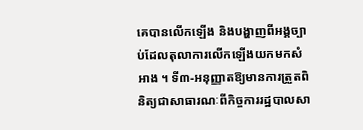គេបានលើកឡើង និងបង្ហាញពីអង្គច្បាប់ដែលតុលាការលើកឡើងយកមកសំអាង ។ ទី៣-អនុញ្ញាតឱ្យមានការត្រួតពិនិត្យជាសាធារណៈពីកិច្ចការរដ្ឋបាលសា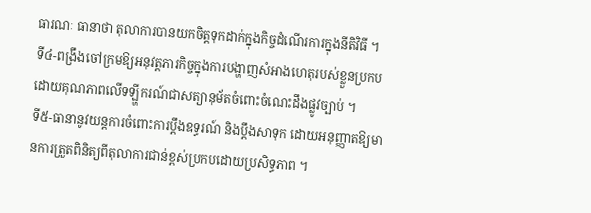ធារណៈ ធានាថា តុលាការបានយកចិត្តទុកដាក់ក្នុងកិច្ចដំណើរការក្នុងនីតិវិធី ។ ទី៤-ពង្រឹងចៅក្រមឱ្យអនុវត្តភារកិច្ចក្នុងការបង្ហាញសំអាងហេតុរបស់ខ្លួនប្រកបដោយគុណភាពលើទឡ្ហីករណ៍ជាសត្យានុម័តចំពោះចំណេះដឹងផ្លូវច្បាប់ ។
ទី៥-ធានានូវយន្តការចំពោះការប្តឹងឧទ្ធរណ៍ និងបឹ្តងសាទុក ដោយអនុញ្ញាតឱ្យមានការត្រួតពិនិត្យពីតុលាការជាន់ខ្ពស់ប្រកបដោយប្រសិទ្ធភាព ។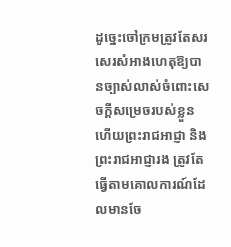ដូច្នេះចៅក្រមត្រូវតែសរសេរសំអាងហេតុឱ្យបានច្បាស់លាស់ចំពោះសេចក្តីសម្រេចរបស់ខ្លួន ហើយព្រះរាជអាជ្ញា និងព្រះរាជអាជ្ញារង ត្រូវតែធ្វើតាមគោលការណ៍ដែលមានចែ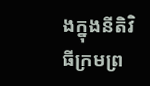ងក្នុងនីតិវិធីក្រមព្រ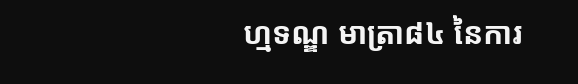ហ្មទណ្ឌ មាត្រា៨៤ នៃការ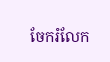ចែករំលែក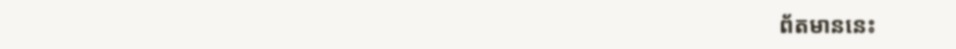ព័តមាននេះ